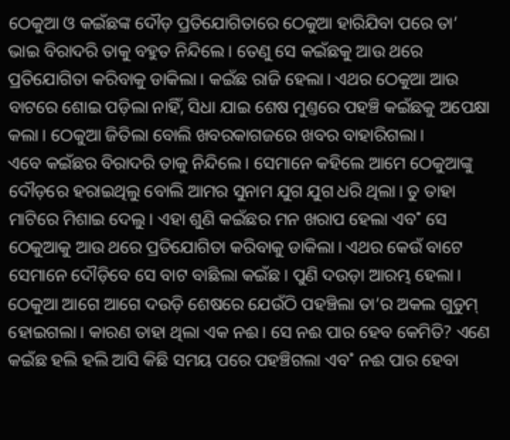ଠେକୁଆ ଓ କଇଁଛଙ୍କ ଦୌଡ଼ ପ୍ରତିଯୋଗିତାରେ ଠେକୁଆ ହାରିଯିବା ପରେ ତା’ ଭାଇ ବିରାଦରି ତାକୁ ବହୁତ ନିନ୍ଦିଲେ। ତେଣୁ ସେ କଇଁଛକୁ ଆଉ ଥରେ ପ୍ରତିଯୋଗିତା କରିବାକୁ ଡାକିଲା। କଇଁଛ ରାଜି ହେଲା। ଏଥର ଠେକୁଆ ଆଉ ବାଟରେ ଶୋଇ ପଡ଼ିଲା ନାହିଁ, ସିଧା ଯାଇ ଶେଷ ମୁଣ୍ତରେ ପହଞ୍ଚି କଇଁଛକୁ ଅପେକ୍ଷା କଲା। ଠେକୁଆ ଜିତିଲା ବୋଲି ଖବରକାଗଜରେ ଖବର ବାହାରିଗଲା।
ଏବେ କଇଁଛର ବିରାଦରି ତାକୁ ନିନ୍ଦିଲେ। ସେମାନେ କହିଲେ ଆମେ ଠେକୁଆଙ୍କୁ ଦୌଡ଼ରେ ହରାଇଥିଲୁ ବୋଲି ଆମର ସୁନାମ ଯୁଗ ଯୁଗ ଧରି ଥିଲା। ତୁ ତାହା ମାଟିରେ ମିଶାଇ ଦେଲୁ। ଏହା ଶୁଣି କଇଁଛର ମନ ଖରାପ ହେଲା ଏବ˚ ସେ ଠେକୁଆକୁ ଆଉ ଥରେ ପ୍ରତିଯୋଗିତା କରିବାକୁ ଡାକିଲା। ଏଥର କେଉଁ ବାଟେ ସେମାନେ ଦୌଡ଼ିବେ ସେ ବାଟ ବାଛିଲା କଇଁଛ। ପୁଣି ଦଉଡ଼ା ଆରମ୍ଭ ହେଲା। ଠେକୁଆ ଆଗେ ଆଗେ ଦଉଡ଼ି ଶେଷରେ ଯେଉଁଠି ପହଞ୍ଚିଲା ତା’ର ଅକଲ ଗୁଡୁମ୍ ହୋଇଗଲା। କାରଣ ତାହା ଥିଲା ଏକ ନଈ। ସେ ନଈ ପାର ହେବ କେମିତି? ଏଣେ କଇଁଛ ହଲି ହଲି ଆସି କିଛି ସମୟ ପରେ ପହଞ୍ଚିଗଲା ଏବ˚ ନଈ ପାର ହେବା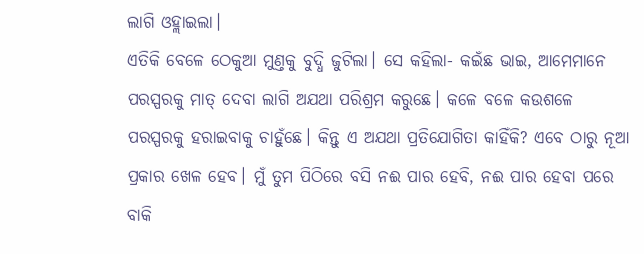ଲାଗି ଓହ୍ଲାଇଲା।
ଏତିକି ବେଳେ ଠେକୁଆ ମୁଣ୍ତକୁ ବୁଦ୍ଧି ଜୁଟିଲା। ସେ କହିଲା- କଇଁଛ ଭାଇ, ଆମେମାନେ ପରସ୍ପରକୁ ମାତ୍ ଦେବା ଲାଗି ଅଯଥା ପରିଶ୍ରମ କରୁଛେ। କଳେ ବଳେ କଉଶଳେ ପରସ୍ପରକୁ ହରାଇବାକୁ ଚାହୁଁଛେ। କିନ୍ତୁ ଏ ଅଯଥା ପ୍ରତିଯୋଗିତା କାହିଁକି? ଏବେ ଠାରୁ ନୂଆ ପ୍ରକାର ଖେଳ ହେବ। ମୁଁ ତୁମ ପିଠିରେ ବସି ନଈ ପାର ହେବି, ନଈ ପାର ହେବା ପରେ ବାକି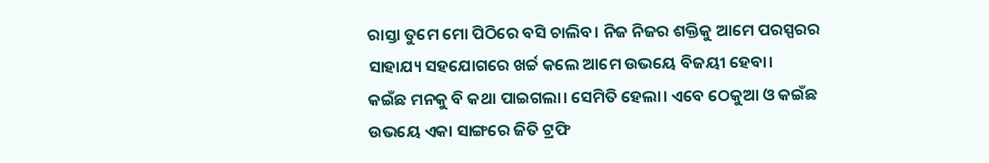ରାସ୍ତା ତୁମେ ମୋ ପିଠିରେ ବସି ଚାଲିବ। ନିଜ ନିଜର ଶକ୍ତିକୁ ଆମେ ପରସ୍ପରର ସାହାଯ୍ୟ ସହଯୋଗରେ ଖର୍ଚ୍ଚ କଲେ ଆମେ ଉଭୟେ ବିଜୟୀ ହେବା।
କଇଁଛ ମନକୁ ବି କଥା ପାଇଗଲା। ସେମିତି ହେଲା। ଏବେ ଠେକୁଆ ଓ କଇଁଛ ଉଭୟେ ଏକା ସାଙ୍ଗରେ ଜିତି ଟ୍ରଫି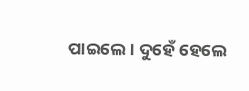ପାଇଲେ। ଦୁହେଁ ହେଲେ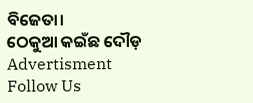ବିଜେତା।
ଠେକୁଆ କଇଁଛ ଦୌଡ଼
Advertisment
Follow Us